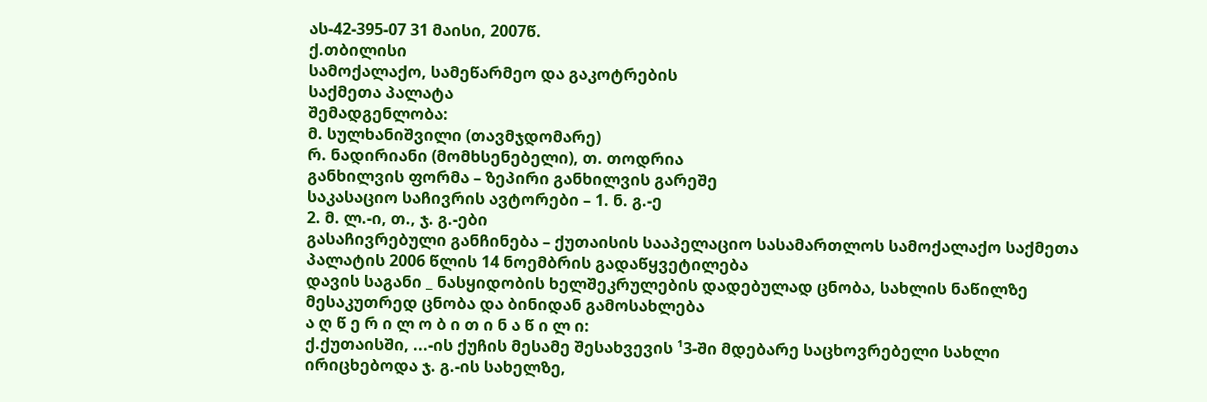ას-42-395-07 31 მაისი, 2007წ.
ქ.თბილისი
სამოქალაქო, სამეწარმეო და გაკოტრების
საქმეთა პალატა
შემადგენლობა:
მ. სულხანიშვილი (თავმჯდომარე)
რ. ნადირიანი (მომხსენებელი), თ. თოდრია
განხილვის ფორმა – ზეპირი განხილვის გარეშე
საკასაციო საჩივრის ავტორები – 1. ნ. გ.-ე
2. მ. ლ.-ი, თ., ჯ. გ.-ები
გასაჩივრებული განჩინება – ქუთაისის სააპელაციო სასამართლოს სამოქალაქო საქმეთა პალატის 2006 წლის 14 ნოემბრის გადაწყვეტილება
დავის საგანი _ ნასყიდობის ხელშეკრულების დადებულად ცნობა, სახლის ნაწილზე მესაკუთრედ ცნობა და ბინიდან გამოსახლება
ა ღ წ ე რ ი ლ ო ბ ი თ ი ნ ა წ ი ლ ი:
ქ.ქუთაისში, ...-ის ქუჩის მესამე შესახვევის ¹3-ში მდებარე საცხოვრებელი სახლი ირიცხებოდა ჯ. გ.-ის სახელზე,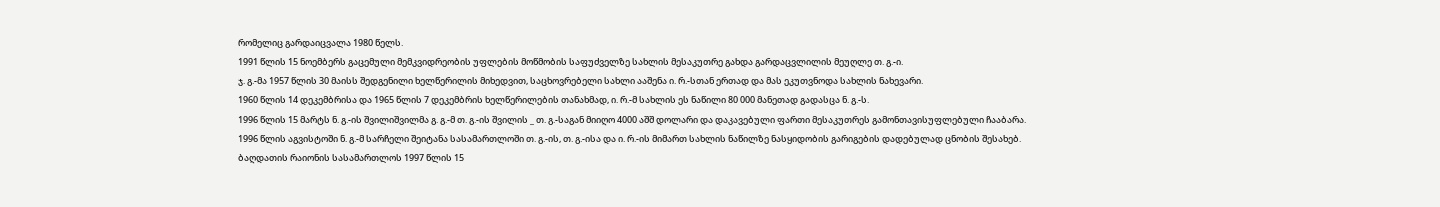რომელიც გარდაიცვალა 1980 წელს.
1991 წლის 15 ნოემბერს გაცემული მემკვიდრეობის უფლების მოწმობის საფუძველზე სახლის მესაკუთრე გახდა გარდაცვლილის მეუღლე თ. გ.-ი.
ჯ. გ.-მა 1957 წლის 30 მაისს შედგენილი ხელწერილის მიხედვით, საცხოვრებელი სახლი ააშენა ი. რ.-სთან ერთად და მას ეკუთვნოდა სახლის ნახევარი.
1960 წლის 14 დეკემბრისა და 1965 წლის 7 დეკემბრის ხელწერილების თანახმად, ი. რ.-მ სახლის ეს ნაწილი 80 000 მანეთად გადასცა ნ. გ.-ს.
1996 წლის 15 მარტს ნ. გ.-ის შვილიშვილმა გ. გ.-მ თ. გ.-ის შვილის _ თ. გ.-საგან მიიღო 4000 აშშ დოლარი და დაკავებული ფართი მესაკუთრეს გამონთავისუფლებული ჩააბარა.
1996 წლის აგვისტოში ნ. გ.-მ სარჩელი შეიტანა სასამართლოში თ. გ.-ის, თ. გ.-ისა და ი. რ.-ის მიმართ სახლის ნაწილზე ნასყიდობის გარიგების დადებულად ცნობის შესახებ.
ბაღდათის რაიონის სასამართლოს 1997 წლის 15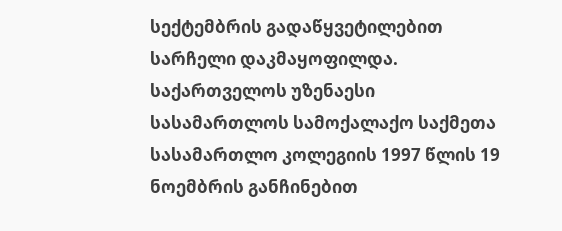სექტემბრის გადაწყვეტილებით სარჩელი დაკმაყოფილდა.
საქართველოს უზენაესი სასამართლოს სამოქალაქო საქმეთა სასამართლო კოლეგიის 1997 წლის 19 ნოემბრის განჩინებით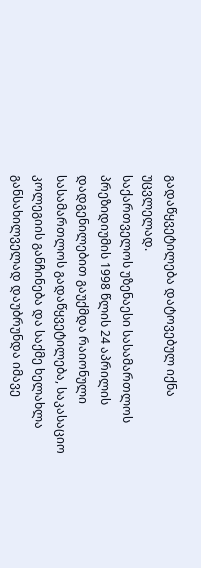გადაწყვეტილება დატოვებულ იქნა უცვლელად.
საქართველოს უზენაესი სასამართლოს პრეზიდიუმის 1998 წლის 24 აპრილის დადგენილებით გაუქმდა რაიონული სასამართლოს გადაწყვეტილება, საკასაციო კოლეგიის განჩინება და საქმე ხელახლა განსახილველად დაუბრუნდა იმავე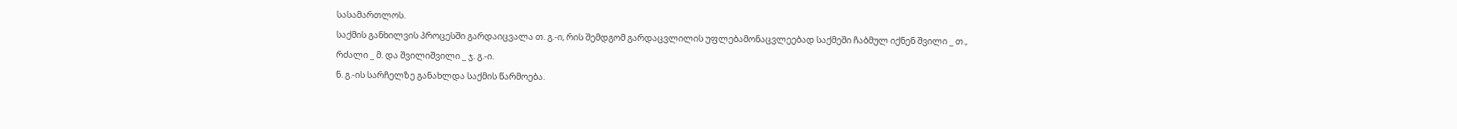სასამართლოს.
საქმის განხილვის პროცესში გარდაიცვალა თ. გ.-ი, რის შემდგომ გარდაცვლილის უფლებამონაცვლეებად საქმეში ჩაბმულ იქნენ შვილი _ თ., რძალი _ მ. და შვილიშვილი _ ჯ. გ.-ი.
ნ. გ.-ის სარჩელზე განახლდა საქმის წარმოება.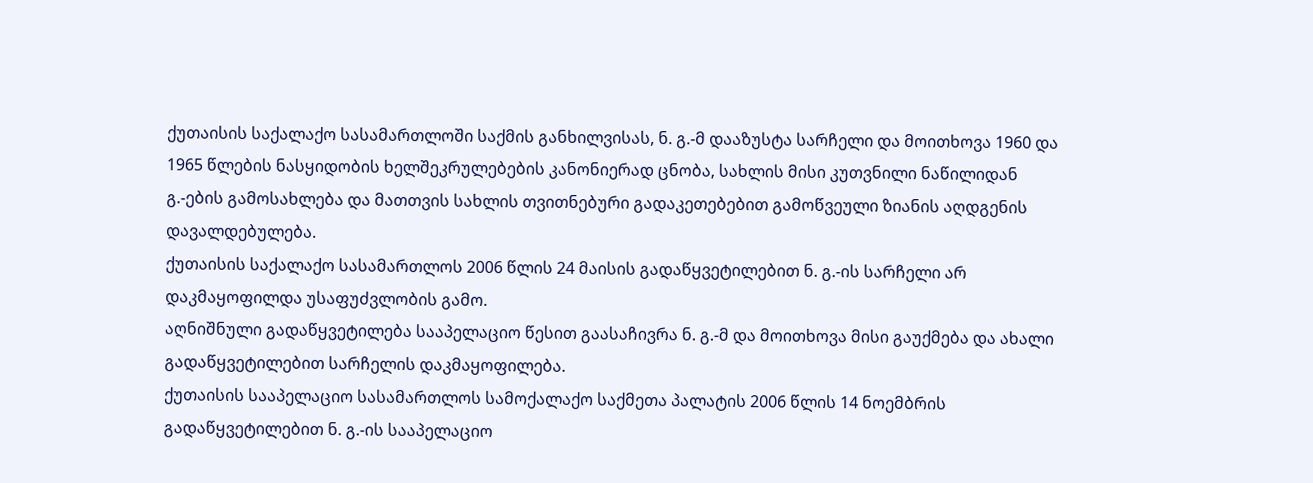ქუთაისის საქალაქო სასამართლოში საქმის განხილვისას, ნ. გ.-მ დააზუსტა სარჩელი და მოითხოვა 1960 და 1965 წლების ნასყიდობის ხელშეკრულებების კანონიერად ცნობა, სახლის მისი კუთვნილი ნაწილიდან გ.-ების გამოსახლება და მათთვის სახლის თვითნებური გადაკეთებებით გამოწვეული ზიანის აღდგენის დავალდებულება.
ქუთაისის საქალაქო სასამართლოს 2006 წლის 24 მაისის გადაწყვეტილებით ნ. გ.-ის სარჩელი არ დაკმაყოფილდა უსაფუძვლობის გამო.
აღნიშნული გადაწყვეტილება სააპელაციო წესით გაასაჩივრა ნ. გ.-მ და მოითხოვა მისი გაუქმება და ახალი გადაწყვეტილებით სარჩელის დაკმაყოფილება.
ქუთაისის სააპელაციო სასამართლოს სამოქალაქო საქმეთა პალატის 2006 წლის 14 ნოემბრის გადაწყვეტილებით ნ. გ.-ის სააპელაციო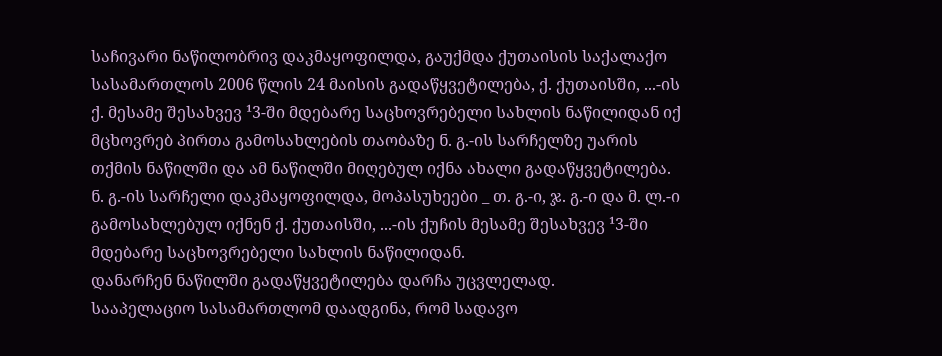საჩივარი ნაწილობრივ დაკმაყოფილდა, გაუქმდა ქუთაისის საქალაქო სასამართლოს 2006 წლის 24 მაისის გადაწყვეტილება, ქ. ქუთაისში, ...-ის ქ. მესამე შესახვევ ¹3-ში მდებარე საცხოვრებელი სახლის ნაწილიდან იქ მცხოვრებ პირთა გამოსახლების თაობაზე ნ. გ.-ის სარჩელზე უარის თქმის ნაწილში და ამ ნაწილში მიღებულ იქნა ახალი გადაწყვეტილება.
ნ. გ.-ის სარჩელი დაკმაყოფილდა, მოპასუხეები _ თ. გ.-ი, ჯ. გ.-ი და მ. ლ.-ი გამოსახლებულ იქნენ ქ. ქუთაისში, ...-ის ქუჩის მესამე შესახვევ ¹3-ში მდებარე საცხოვრებელი სახლის ნაწილიდან.
დანარჩენ ნაწილში გადაწყვეტილება დარჩა უცვლელად.
სააპელაციო სასამართლომ დაადგინა, რომ სადავო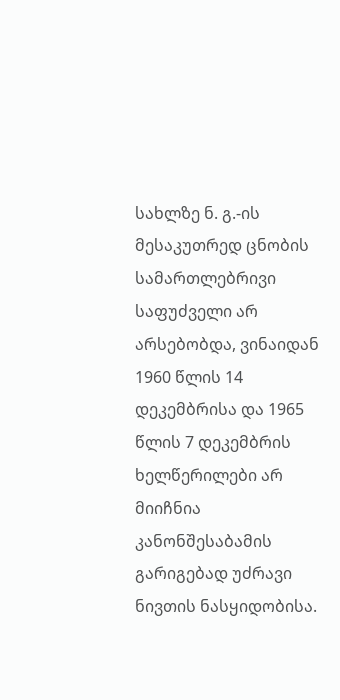სახლზე ნ. გ.-ის მესაკუთრედ ცნობის სამართლებრივი საფუძველი არ არსებობდა, ვინაიდან 1960 წლის 14 დეკემბრისა და 1965 წლის 7 დეკემბრის ხელწერილები არ მიიჩნია კანონშესაბამის გარიგებად უძრავი ნივთის ნასყიდობისა.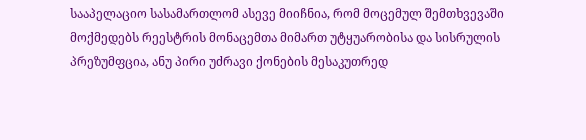სააპელაციო სასამართლომ ასევე მიიჩნია, რომ მოცემულ შემთხვევაში მოქმედებს რეესტრის მონაცემთა მიმართ უტყუარობისა და სისრულის პრეზუმფცია, ანუ პირი უძრავი ქონების მესაკუთრედ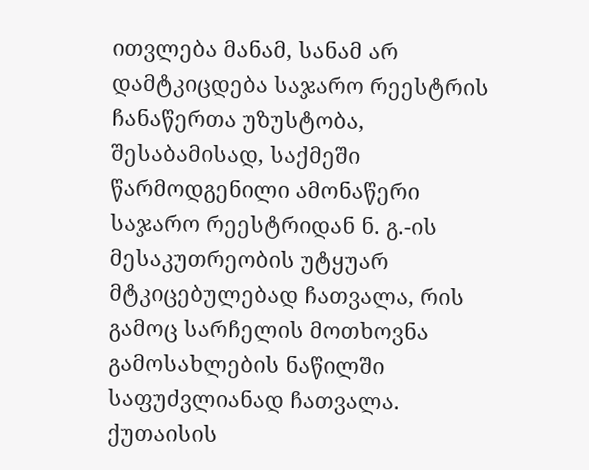ითვლება მანამ, სანამ არ დამტკიცდება საჯარო რეესტრის ჩანაწერთა უზუსტობა, შესაბამისად, საქმეში წარმოდგენილი ამონაწერი საჯარო რეესტრიდან ნ. გ.-ის მესაკუთრეობის უტყუარ მტკიცებულებად ჩათვალა, რის გამოც სარჩელის მოთხოვნა გამოსახლების ნაწილში საფუძვლიანად ჩათვალა.
ქუთაისის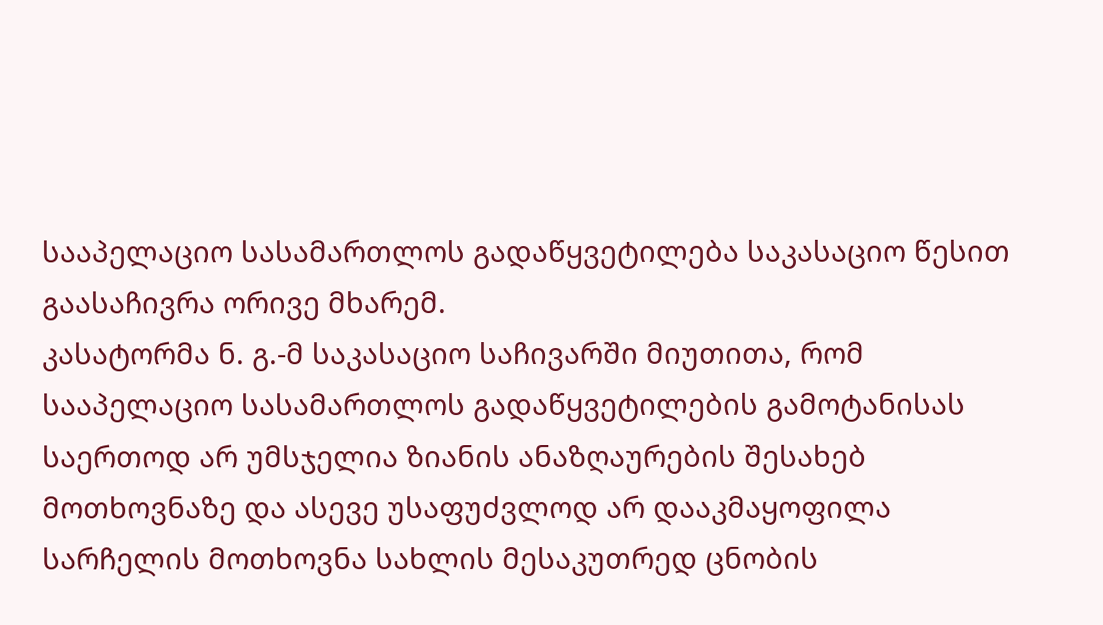სააპელაციო სასამართლოს გადაწყვეტილება საკასაციო წესით გაასაჩივრა ორივე მხარემ.
კასატორმა ნ. გ.-მ საკასაციო საჩივარში მიუთითა, რომ სააპელაციო სასამართლოს გადაწყვეტილების გამოტანისას საერთოდ არ უმსჯელია ზიანის ანაზღაურების შესახებ მოთხოვნაზე და ასევე უსაფუძვლოდ არ დააკმაყოფილა სარჩელის მოთხოვნა სახლის მესაკუთრედ ცნობის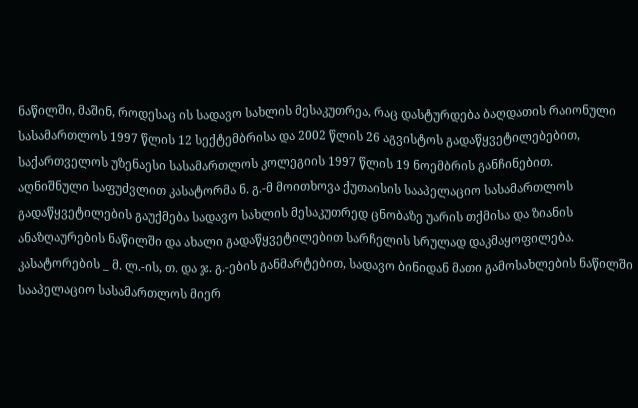ნაწილში, მაშინ, როდესაც ის სადავო სახლის მესაკუთრეა, რაც დასტურდება ბაღდათის რაიონული სასამართლოს 1997 წლის 12 სექტემბრისა და 2002 წლის 26 აგვისტოს გადაწყვეტილებებით, საქართველოს უზენაესი სასამართლოს კოლეგიის 1997 წლის 19 ნოემბრის განჩინებით.
აღნიშნული საფუძვლით კასატორმა ნ. გ.-მ მოითხოვა ქუთაისის სააპელაციო სასამართლოს გადაწყვეტილების გაუქმება სადავო სახლის მესაკუთრედ ცნობაზე უარის თქმისა და ზიანის ანაზღაურების ნაწილში და ახალი გადაწყვეტილებით სარჩელის სრულად დაკმაყოფილება.
კასატორების _ მ. ლ.-ის, თ. და ჯ. გ.-ების განმარტებით, სადავო ბინიდან მათი გამოსახლების ნაწილში სააპელაციო სასამართლოს მიერ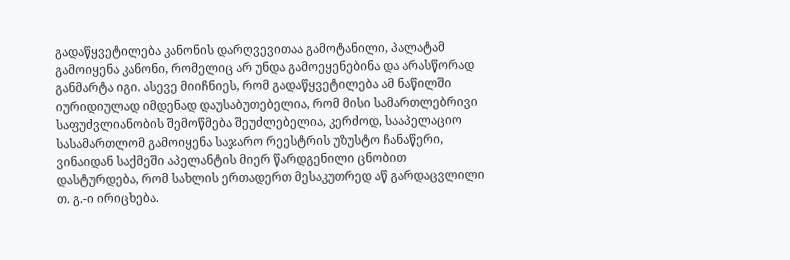გადაწყვეტილება კანონის დარღვევითაა გამოტანილი, პალატამ გამოიყენა კანონი, რომელიც არ უნდა გამოეყენებინა და არასწორად განმარტა იგი. ასევე მიიჩნიეს, რომ გადაწყვეტილება ამ ნაწილში იურიდიულად იმდენად დაუსაბუთებელია, რომ მისი სამართლებრივი საფუძვლიანობის შემოწმება შეუძლებელია, კერძოდ, სააპელაციო სასამართლომ გამოიყენა საჯარო რეესტრის უზუსტო ჩანაწერი, ვინაიდან საქმეში აპელანტის მიერ წარდგენილი ცნობით დასტურდება, რომ სახლის ერთადერთ მესაკუთრედ აწ გარდაცვლილი თ. გ.-ი ირიცხება.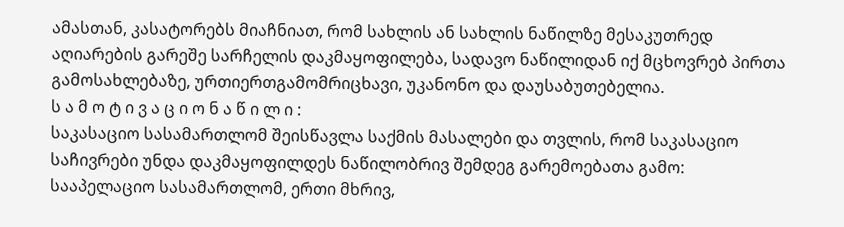ამასთან, კასატორებს მიაჩნიათ, რომ სახლის ან სახლის ნაწილზე მესაკუთრედ აღიარების გარეშე სარჩელის დაკმაყოფილება, სადავო ნაწილიდან იქ მცხოვრებ პირთა გამოსახლებაზე, ურთიერთგამომრიცხავი, უკანონო და დაუსაბუთებელია.
ს ა მ ო ტ ი ვ ა ც ი ო ნ ა წ ი ლ ი :
საკასაციო სასამართლომ შეისწავლა საქმის მასალები და თვლის, რომ საკასაციო საჩივრები უნდა დაკმაყოფილდეს ნაწილობრივ შემდეგ გარემოებათა გამო:
სააპელაციო სასამართლომ, ერთი მხრივ,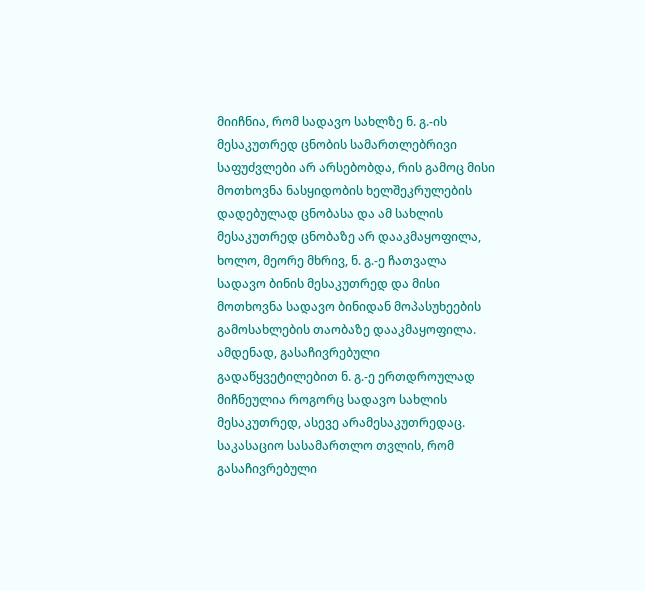მიიჩნია, რომ სადავო სახლზე ნ. გ.-ის მესაკუთრედ ცნობის სამართლებრივი საფუძვლები არ არსებობდა, რის გამოც მისი მოთხოვნა ნასყიდობის ხელშეკრულების დადებულად ცნობასა და ამ სახლის მესაკუთრედ ცნობაზე არ დააკმაყოფილა, ხოლო, მეორე მხრივ, ნ. გ.-ე ჩათვალა სადავო ბინის მესაკუთრედ და მისი მოთხოვნა სადავო ბინიდან მოპასუხეების გამოსახლების თაობაზე დააკმაყოფილა. ამდენად, გასაჩივრებული გადაწყვეტილებით ნ. გ.-ე ერთდროულად მიჩნეულია როგორც სადავო სახლის მესაკუთრედ, ასევე არამესაკუთრედაც.
საკასაციო სასამართლო თვლის, რომ გასაჩივრებული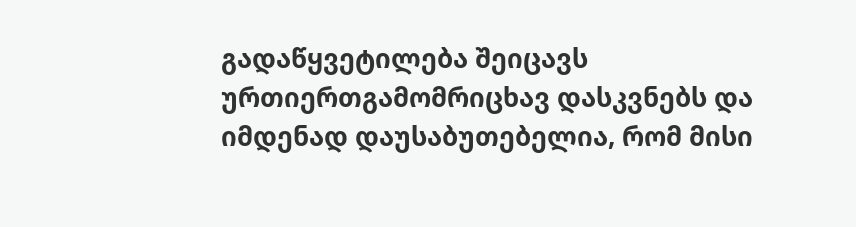გადაწყვეტილება შეიცავს ურთიერთგამომრიცხავ დასკვნებს და იმდენად დაუსაბუთებელია, რომ მისი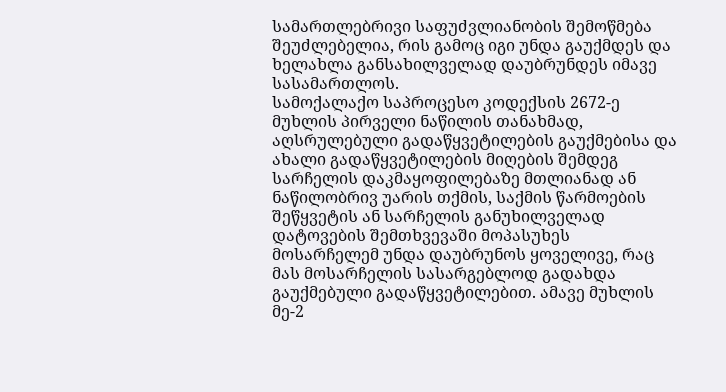სამართლებრივი საფუძვლიანობის შემოწმება შეუძლებელია, რის გამოც იგი უნდა გაუქმდეს და ხელახლა განსახილველად დაუბრუნდეს იმავე სასამართლოს.
სამოქალაქო საპროცესო კოდექსის 2672-ე მუხლის პირველი ნაწილის თანახმად, აღსრულებული გადაწყვეტილების გაუქმებისა და ახალი გადაწყვეტილების მიღების შემდეგ სარჩელის დაკმაყოფილებაზე მთლიანად ან ნაწილობრივ უარის თქმის, საქმის წარმოების შეწყვეტის ან სარჩელის განუხილველად დატოვების შემთხვევაში მოპასუხეს მოსარჩელემ უნდა დაუბრუნოს ყოველივე, რაც მას მოსარჩელის სასარგებლოდ გადახდა გაუქმებული გადაწყვეტილებით. ამავე მუხლის მე-2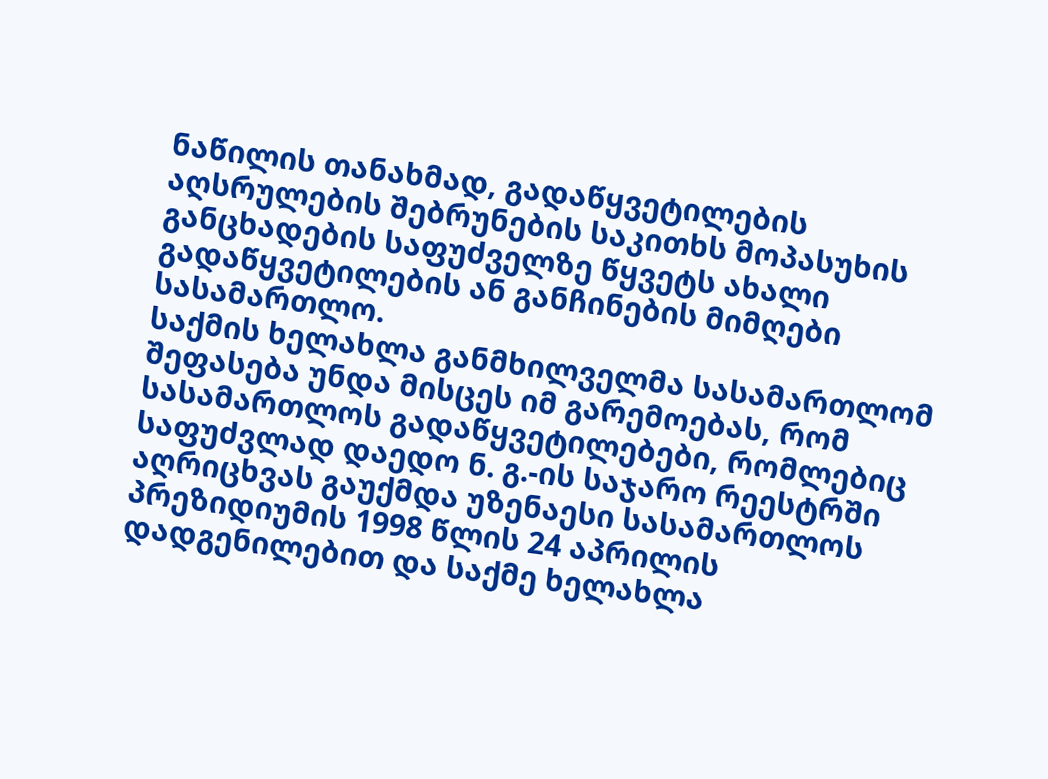ნაწილის თანახმად, გადაწყვეტილების აღსრულების შებრუნების საკითხს მოპასუხის განცხადების საფუძველზე წყვეტს ახალი გადაწყვეტილების ან განჩინების მიმღები სასამართლო.
საქმის ხელახლა განმხილველმა სასამართლომ შეფასება უნდა მისცეს იმ გარემოებას, რომ სასამართლოს გადაწყვეტილებები, რომლებიც საფუძვლად დაედო ნ. გ.-ის საჯარო რეესტრში აღრიცხვას გაუქმდა უზენაესი სასამართლოს პრეზიდიუმის 1998 წლის 24 აპრილის დადგენილებით და საქმე ხელახლა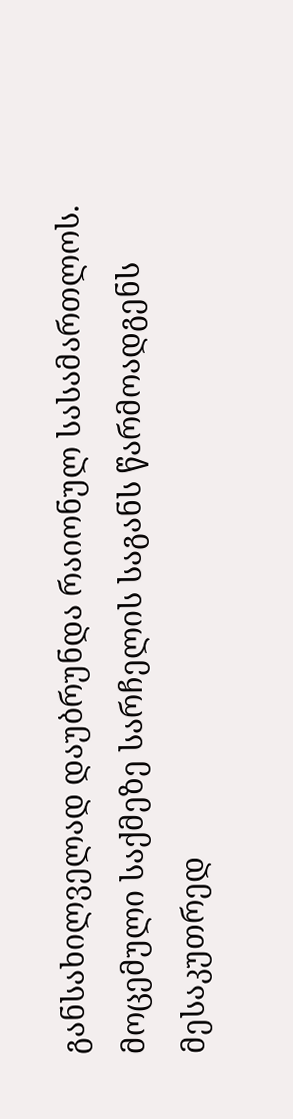განსახილველად დაუბრუნდა რაიონულ სასამართლოს.
მოცემული საქმეზე სარჩელის საგანს წარმოადგენს მესაკუთრედ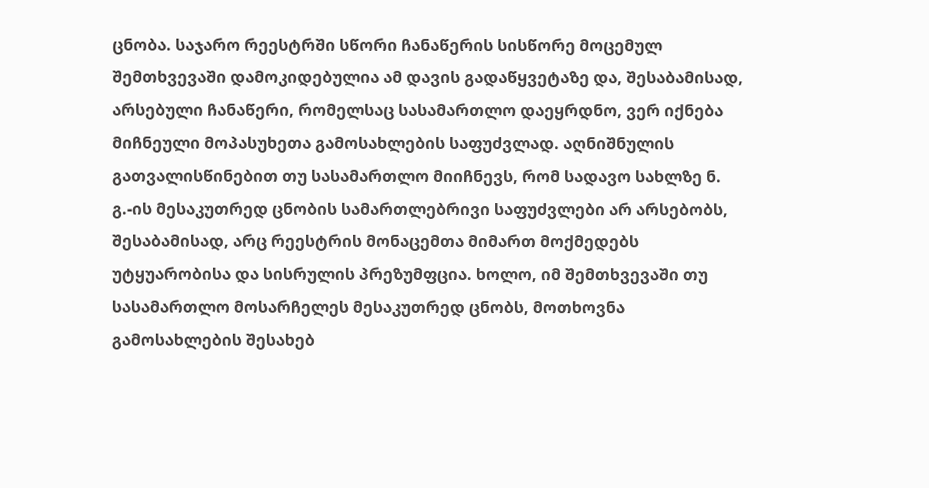ცნობა. საჯარო რეესტრში სწორი ჩანაწერის სისწორე მოცემულ შემთხვევაში დამოკიდებულია ამ დავის გადაწყვეტაზე და, შესაბამისად, არსებული ჩანაწერი, რომელსაც სასამართლო დაეყრდნო, ვერ იქნება მიჩნეული მოპასუხეთა გამოსახლების საფუძვლად. აღნიშნულის გათვალისწინებით თუ სასამართლო მიიჩნევს, რომ სადავო სახლზე ნ. გ.-ის მესაკუთრედ ცნობის სამართლებრივი საფუძვლები არ არსებობს, შესაბამისად, არც რეესტრის მონაცემთა მიმართ მოქმედებს უტყუარობისა და სისრულის პრეზუმფცია. ხოლო, იმ შემთხვევაში თუ სასამართლო მოსარჩელეს მესაკუთრედ ცნობს, მოთხოვნა გამოსახლების შესახებ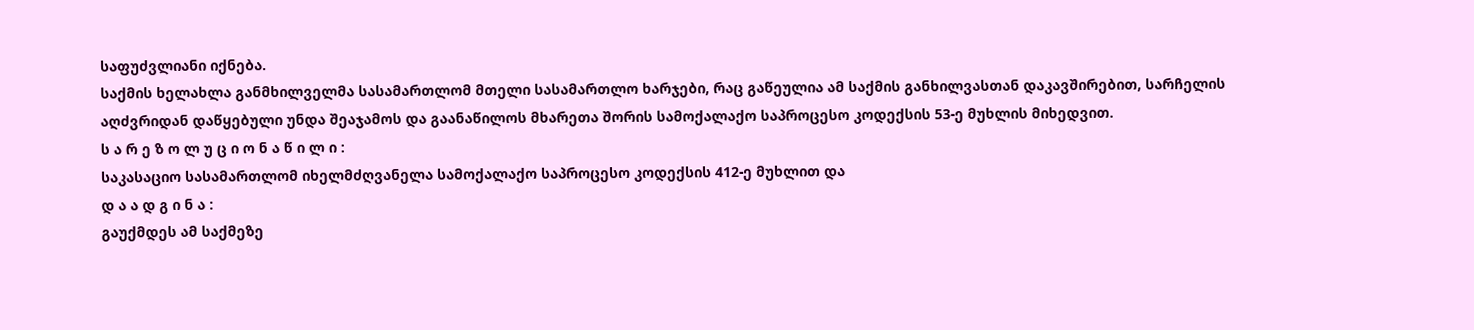საფუძვლიანი იქნება.
საქმის ხელახლა განმხილველმა სასამართლომ მთელი სასამართლო ხარჯები, რაც გაწეულია ამ საქმის განხილვასთან დაკავშირებით, სარჩელის აღძვრიდან დაწყებული უნდა შეაჯამოს და გაანაწილოს მხარეთა შორის სამოქალაქო საპროცესო კოდექსის 53-ე მუხლის მიხედვით.
ს ა რ ე ზ ო ლ უ ც ი ო ნ ა წ ი ლ ი :
საკასაციო სასამართლომ იხელმძღვანელა სამოქალაქო საპროცესო კოდექსის 412-ე მუხლით და
დ ა ა დ გ ი ნ ა :
გაუქმდეს ამ საქმეზე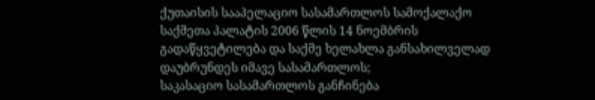ქუთაისის სააპელაციო სასამართლოს სამოქალაქო საქმეთა პალატის 2006 წლის 14 ნოემბრის გადაწყვეტილება და საქმე ხელახლა განსახილველად დაუბრუნდეს იმავე სასამართლოს;
საკასაციო სასამართლოს განჩინება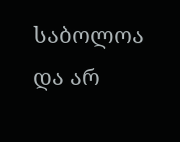საბოლოა და არ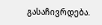გასაჩივრდება.